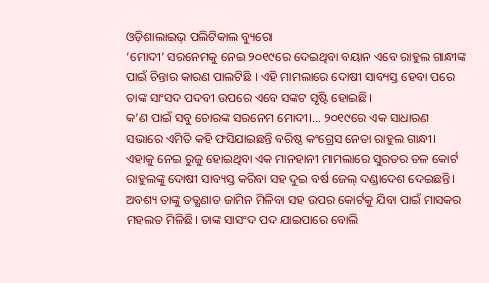ଓଡ଼ିଶାଲାଇଭ୍ ପଲିଟିକାଲ ବ୍ୟୁରୋ
‘ମୋଦୀ’ ସରନେମକୁ ନେଇ ୨୦୧୯ରେ ଦେଇଥିବା ବୟାନ ଏବେ ରାହୁଲ ଗାନ୍ଧୀଙ୍କ ପାଇଁ ଚିନ୍ତାର କାରଣ ପାଲଟିଛି । ଏହି ମାମଲାରେ ଦୋଷୀ ସାବ୍ୟସ୍ତ ହେବା ପରେ ତାଙ୍କ ସାଂସଦ ପଦବୀ ଉପରେ ଏବେ ସଙ୍କଟ ସୃଷ୍ଟି ହୋଇଛି।
କ’ଣ ପାଇଁ ସବୁ ଚୋରଙ୍କ ସରନେମ ମୋଦୀ।… ୨୦୧୯ରେ ଏକ ସାଧାରଣ ସଭାରେ ଏମିତି କହି ଫସିଯାଇଛନ୍ତି ବରିଷ୍ଠ କଂଗ୍ରେସ ନେତା ରାହୁଲ ଗାନ୍ଧୀ। ଏହାକୁ ନେଇ ରୁଜୁ ହୋଇଥିବା ଏକ ମାନହାନୀ ମାମଲାରେ ସୁରତର ତଳ କୋର୍ଟ ରାହୁଲଙ୍କୁ ଦୋଷୀ ସାବ୍ୟସ୍ତ କରିବା ସହ ଦୁଇ ବର୍ଷ ଜେଲ୍ ଦଣ୍ଡାଦେଶ ଦେଇଛନ୍ତି। ଅବଶ୍ୟ ତାଙ୍କୁ ତତ୍କ୍ଷଣାତ ଜାମିନ ମିଳିବା ସହ ଉପର କୋର୍ଟକୁ ଯିବା ପାଇଁ ମାସକର ମହଲତ ମିଳିଛି। ତାଙ୍କ ସାସଂଦ ପଦ ଯାଇପାରେ ବୋଲି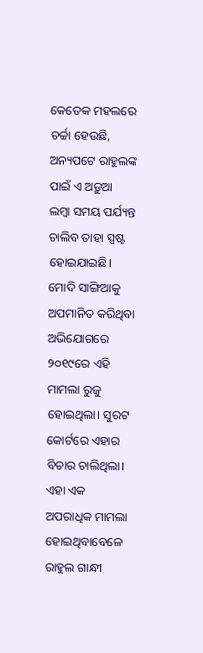କେତେକ ମହଲରେ ଚର୍ଚ୍ଚା ହେଉଛି, ଅନ୍ୟପଟେ ରାହୁଲଙ୍କ ପାଇଁ ଏ ଅଡ଼ୁଆ ଲମ୍ବା ସମୟ ପର୍ଯ୍ୟନ୍ତ ଚାଲିବ ତାହା ସ୍ପଷ୍ଟ ହୋଇଯାଇଛି।
ମୋଦି ସାଙ୍ଗିଆକୁ ଅପମାନିତ କରିଥିବା ଅଭିଯୋଗରେ ୨୦୧୯ରେ ଏହି ମାମଲା ରୁଜୁ ହୋଇଥିଲା। ସୁରଟ କୋର୍ଟରେ ଏହାର ବିଚାର ଚାଲିଥିଲା। ଏହା ଏକ ଅପରାଧିକ ମାମଲା ହୋଇଥିବାବେଳେ ରାହୁଲ ଗାନ୍ଧୀ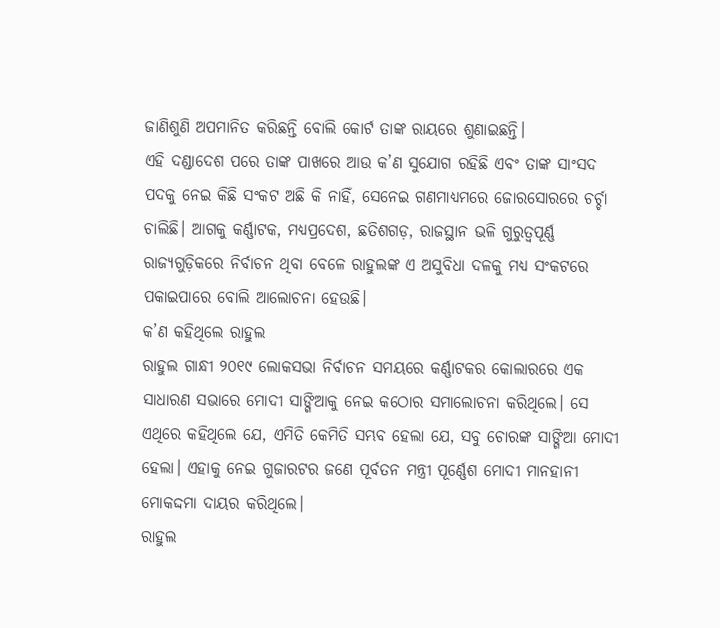ଜାଣିଶୁଣି ଅପମାନିତ କରିଛନ୍ତି ବୋଲି କୋର୍ଟ ତାଙ୍କ ରାୟରେ ଶୁଣାଇଛନ୍ତି।
ଏହି ଦଣ୍ଡାଦେଶ ପରେ ତାଙ୍କ ପାଖରେ ଆଉ କ’ଣ ସୁଯୋଗ ରହିଛି ଏବଂ ତାଙ୍କ ସାଂସଦ ପଦକୁ ନେଇ କିଛି ସଂକଟ ଅଛି କି ନାହିଁ, ସେନେଇ ଗଣମାଧ୍ୟମରେ ଜୋରସୋରରେ ଚର୍ଚ୍ଚା ଚାଲିଛି। ଆଗକୁ କର୍ଣ୍ଣାଟକ, ମଧ୍ୟପ୍ରଦେଶ, ଛତିଶଗଡ଼, ରାଜସ୍ଥାନ ଭଳି ଗୁରୁତ୍ଵପୂର୍ଣ୍ଣ ରାଜ୍ୟଗୁଡ଼ିକରେ ନିର୍ବାଚନ ଥିବା ବେଳେ ରାହୁଲଙ୍କ ଏ ଅସୁବିଧା ଦଳକୁ ମଧ୍ୟ ସଂକଟରେ ପକାଇପାରେ ବୋଲି ଆଲୋଚନା ହେଉଛି।
କ’ଣ କହିଥିଲେ ରାହୁଲ
ରାହୁଲ ଗାନ୍ଧୀ ୨୦୧୯ ଲୋକସଭା ନିର୍ବାଚନ ସମୟରେ କର୍ଣ୍ଣାଟକର କୋଲାରରେ ଏକ ସାଧାରଣ ସଭାରେ ମୋଦୀ ସାଙ୍ଗିଆକୁ ନେଇ କଠୋର ସମାଲୋଚନା କରିଥିଲେ। ସେ ଏଥିରେ କହିଥିଲେ ଯେ, ଏମିତି କେମିତି ସମ୍ଭବ ହେଲା ଯେ, ସବୁ ଚୋରଙ୍କ ସାଙ୍ଗିଆ ମୋଦୀ ହେଲା। ଏହାକୁ ନେଇ ଗୁଜାରଟର ଜଣେ ପୂର୍ବତନ ମନ୍ତ୍ରୀ ପୂର୍ଣ୍ଣେଶ ମୋଦୀ ମାନହାନୀ ମୋକଦ୍ଦମା ଦାୟର କରିଥିଲେ।
ରାହୁଲ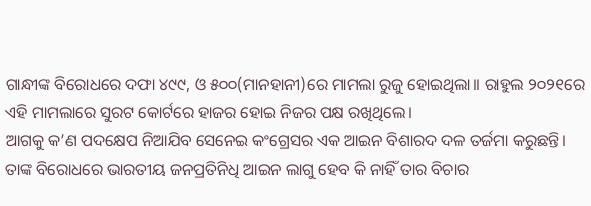ଗାନ୍ଧୀଙ୍କ ବିରୋଧରେ ଦଫା ୪୯୯, ଓ ୫୦୦(ମାନହାନୀ)ରେ ମାମଲା ରୁଜୁ ହୋଇଥିଲା।। ରାହୁଲ ୨୦୨୧ରେ ଏହି ମାମଲାରେ ସୁରଟ କୋର୍ଟରେ ହାଜର ହୋଇ ନିଜର ପକ୍ଷ ରଖିଥିଲେ।
ଆଗକୁ କ’ଣ ପଦକ୍ଷେପ ନିଆଯିବ ସେନେଇ କଂଗ୍ରେସର ଏକ ଆଇନ ବିଶାରଦ ଦଳ ତର୍ଜମା କରୁଛନ୍ତି। ତାଙ୍କ ବିରୋଧରେ ଭାରତୀୟ ଜନପ୍ରତିନିଧି ଆଇନ ଲାଗୁ ହେବ କି ନାହିଁ ତାର ବିଚାର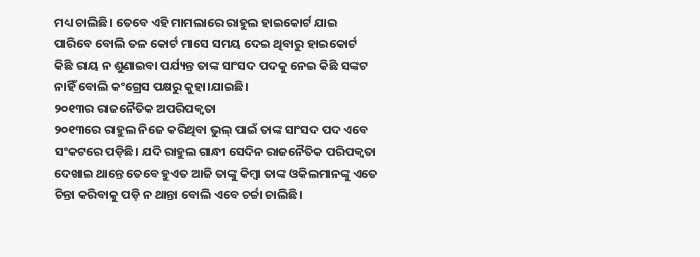ମଧ୍ୟ ଚାଲିଛି। ତେବେ ଏହି ମାମଲାରେ ରାହୁଲ ହାଇକୋର୍ଟ ଯାଇ ପାରିବେ ବୋଲି ତଳ କୋର୍ଟ ମାସେ ସମୟ ଦେଇ ଥିବାରୁ ହାଇକୋର୍ଟ କିଛି ରାୟ ନ ଶୁଣାଇବା ପର୍ଯ୍ୟନ୍ତ ତାଙ୍କ ସାଂସଦ ପଦକୁ ନେଇ କିଛି ସଙ୍କଟ ନାହିଁ ବୋଲି କଂଗ୍ରେସ ପକ୍ଷରୁ କୁହା।ଯାଇଛି।
୨୦୧୩ର ରାଜନୈତିକ ଅପରିପକ୍ଵତା
୨୦୧୩ରେ ରାହୁଲ ନିଜେ କରିଥିବା ଭୁଲ୍ ପାଇଁ ତାଙ୍କ ସାଂସଦ ପଦ ଏବେ ସଂକଟରେ ପଡ଼ିଛି। ଯଦି ରାହୁଲ ଗାନ୍ଧୀ ସେଦିନ ରାଜନୈତିକ ପରିପକ୍ଵତା ଦେଖାଇ ଥାନ୍ତେ ତେବେ ହୁଏତ ଆଜି ତାଙ୍କୁ କିମ୍ବା ତାଙ୍କ ଓକିଲମାନଙ୍କୁ ଏତେ ଚିନ୍ତା କରିବାକୁ ପଡ଼ି ନ ଥାନ୍ତା ବୋଲି ଏବେ ଚର୍ଚ୍ଚା ଚାଲିଛି।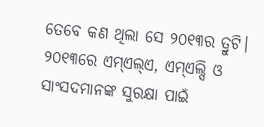ତେବେ କଣ ଥିଲା ସେ ୨୦୧୩ର ତ୍ରୁଟି।
୨୦୧୩ରେ ଏମ୍ଏଲ୍ଏ, ଏମ୍ଏଲ୍ସି ଓ ସାଂସଦମାନଙ୍କ ସୁରକ୍ଷା ପାଇଁ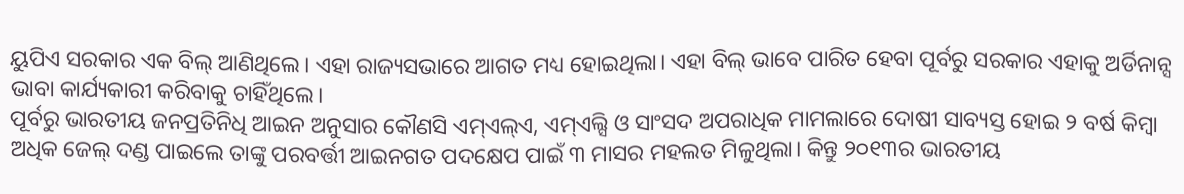ୟୁପିଏ ସରକାର ଏକ ବିଲ୍ ଆଣିଥିଲେ। ଏହା ରାଜ୍ୟସଭାରେ ଆଗତ ମଧ୍ୟ ହୋଇଥିଲା। ଏହା ବିଲ୍ ଭାବେ ପାରିତ ହେବା ପୂର୍ବରୁ ସରକାର ଏହାକୁ ଅର୍ଡିନାନ୍ସ ଭାବା କାର୍ଯ୍ୟକାରୀ କରିବାକୁ ଚାହିଁଥିଲେ।
ପୂର୍ବରୁ ଭାରତୀୟ ଜନପ୍ରତିନିଧି ଆଇନ ଅନୁସାର କୌଣସି ଏମ୍ଏଲ୍ଏ, ଏମ୍ଏଲ୍ସି ଓ ସାଂସଦ ଅପରାଧିକ ମାମଲାରେ ଦୋଷୀ ସାବ୍ୟସ୍ତ ହୋଇ ୨ ବର୍ଷ କିମ୍ବା ଅଧିକ ଜେଲ୍ ଦଣ୍ଡ ପାଇଲେ ତାଙ୍କୁ ପରବର୍ତ୍ତୀ ଆଇନଗତ ପଦକ୍ଷେପ ପାଇଁ ୩ ମାସର ମହଲତ ମିଳୁଥିଲା। କିନ୍ତୁ ୨୦୧୩ର ଭାରତୀୟ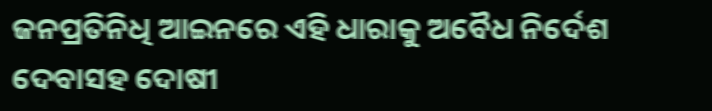ଜନପ୍ରତିନିଧି ଆଇନରେ ଏହି ଧାରାକୁ ଅବୈଧ ନିର୍ଦେଶ ଦେବାସହ ଦୋଷୀ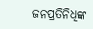ଜନପ୍ରତିନିଧିଙ୍କ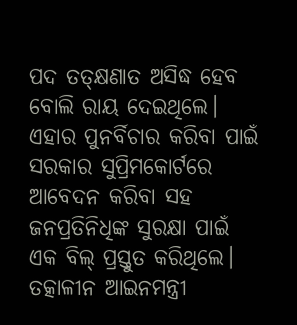ପଦ ତତ୍କ୍ଷଣାତ ଅସିଦ୍ଧ ହେବ ବୋଲି ରାୟ ଦେଇଥିଲେ।
ଏହାର ପୁନର୍ବିଚାର କରିବା ପାଇଁ ସରକାର ସୁପ୍ରିମକୋର୍ଟରେ ଆବେଦନ କରିବା ସହ ଜନପ୍ରତିନିଧିଙ୍କ ସୁରକ୍ଷା ପାଇଁ ଏକ ବିଲ୍ ପ୍ରସ୍ତୁତ କରିଥିଲେ। ତତ୍କାଳୀନ ଆଇନମନ୍ତ୍ରୀ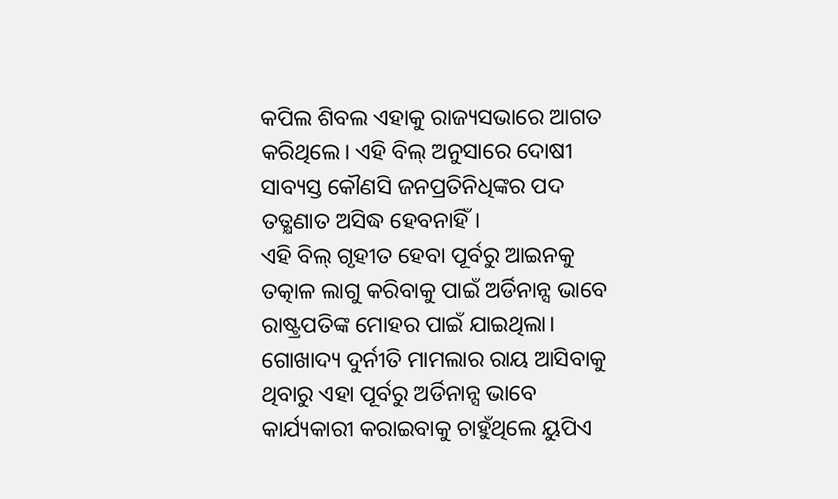କପିଲ ଶିବଲ ଏହାକୁ ରାଜ୍ୟସଭାରେ ଆଗତ କରିଥିଲେ। ଏହି ବିଲ୍ ଅନୁସାରେ ଦୋଷୀ ସାବ୍ୟସ୍ତ କୌଣସି ଜନପ୍ରତିନିଧିଙ୍କର ପଦ ତତ୍କ୍ଷଣାତ ଅସିଦ୍ଧ ହେବନାହିଁ।
ଏହି ବିଲ୍ ଗୃହୀତ ହେବା ପୂର୍ବରୁ ଆଇନକୁ ତତ୍କାଳ ଲାଗୁ କରିବାକୁ ପାଇଁ ଅର୍ଡିନାନ୍ସ ଭାବେ ରାଷ୍ଟ୍ରପତିଙ୍କ ମୋହର ପାଇଁ ଯାଇଥିଲା। ଗୋଖାଦ୍ୟ ଦୁର୍ନୀତି ମାମଲାର ରାୟ ଆସିବାକୁ ଥିବାରୁ ଏହା ପୂର୍ବରୁ ଅର୍ଡିନାନ୍ସ ଭାବେ କାର୍ଯ୍ୟକାରୀ କରାଇବାକୁ ଚାହୁଁଥିଲେ ୟୁପିଏ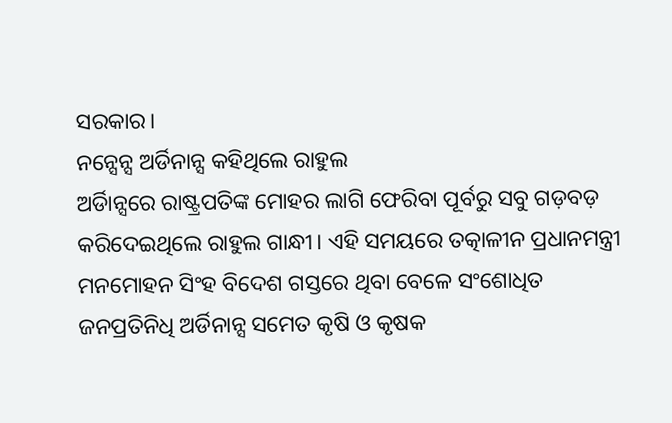ସରକାର।
ନନ୍ସେନ୍ସ ଅର୍ଡିନାନ୍ସ କହିଥିଲେ ରାହୁଲ
ଅର୍ଡିାନ୍ସରେ ରାଷ୍ଟ୍ରପତିଙ୍କ ମୋହର ଲାଗି ଫେରିବା ପୂର୍ବରୁ ସବୁ ଗଡ଼ବଡ଼ କରିଦେଇଥିଲେ ରାହୁଲ ଗାନ୍ଧୀ। ଏହି ସମୟରେ ତତ୍କାଳୀନ ପ୍ରଧାନମନ୍ତ୍ରୀ ମନମୋହନ ସିଂହ ବିଦେଶ ଗସ୍ତରେ ଥିବା ବେଳେ ସଂଶୋଧିତ ଜନପ୍ରତିନିଧି ଅର୍ଡିନାନ୍ସ ସମେତ କୃଷି ଓ କୃଷକ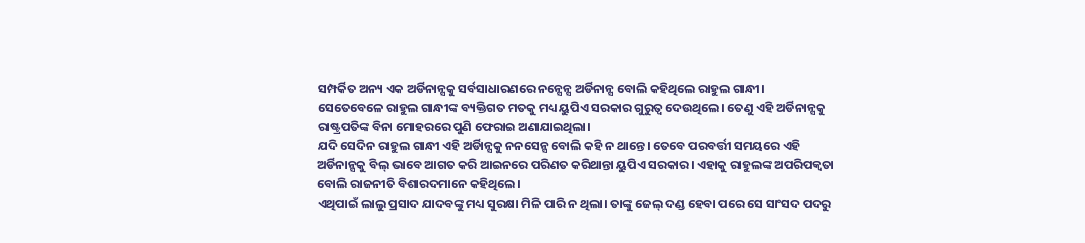ସମ୍ପର୍କିତ ଅନ୍ୟ ଏକ ଅର୍ଡିନାନ୍ସକୁ ସର୍ବସାଧାରଣରେ ନନ୍ସେନ୍ସ ଅର୍ଡିନାନ୍ସ ବୋଲି କହିଥିଲେ ରାହୁଲ ଗାନ୍ଧୀ।
ସେତେବେଳେ ରାହୁଲ ଗାନ୍ଧୀଙ୍କ ବ୍ୟକ୍ତିଗତ ମତକୁ ମଧ୍ୟ ୟୁପିଏ ସରକାର ଗୁରୁତ୍ଵ ଦେଉଥିଲେ। ତେଣୁ ଏହି ଅର୍ଡିନାନ୍ସକୁ ରାଷ୍ଟ୍ରପତିଙ୍କ ବିନା ମୋହରରେ ପୁଣି ଫେରାଇ ଅଣାଯାଇଥିଲା।
ଯଦି ସେଦିନ ରାହୁଲ ଗାନ୍ଧୀ ଏହି ଅର୍ଡିାନ୍ସକୁ ନନସେନ୍ସ ବୋଲି କହି ନ ଥାନ୍ତେ। ତେବେ ପରବର୍ତ୍ତୀ ସମୟରେ ଏହି ଅର୍ଡିନାନ୍ସକୁ ବିଲ୍ ଭାବେ ଆଗତ କରି ଆଇନରେ ପରିଣତ କରିଥାନ୍ତା ୟୁପିଏ ସରକାର। ଏହାକୁ ରାହୁଲଙ୍କ ଅପରିପକ୍ଵତା ବୋଲି ରାଜନୀତି ବିଶାରଦମାନେ କହିଥିଲେ।
ଏଥିପାଇଁ ଲାଲୁ ପ୍ରସାଦ ଯାଦବଙ୍କୁ ମଧ୍ୟ ସୁରକ୍ଷା ମିଳି ପାରି ନ ଥିଲା। ତାଙ୍କୁ ଜେଲ୍ ଦଣ୍ଡ ହେବା ପରେ ସେ ସାଂସଦ ପଦରୁ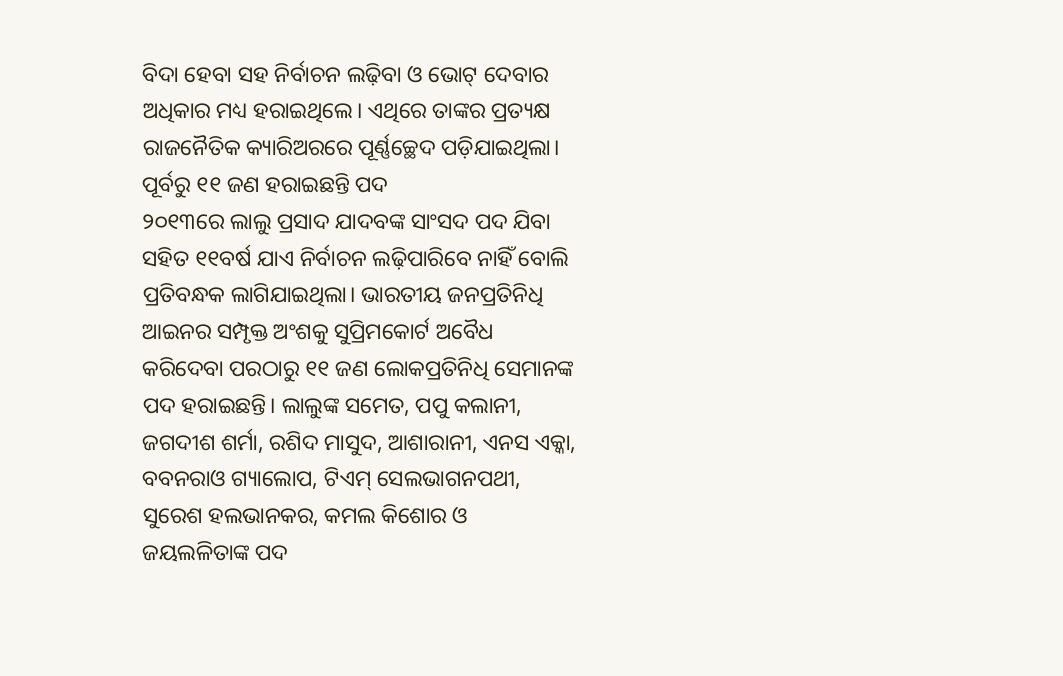ବିଦା ହେବା ସହ ନିର୍ବାଚନ ଲଢ଼ିବା ଓ ଭୋଟ୍ ଦେବାର ଅଧିକାର ମଧ୍ୟ ହରାଇଥିଲେ। ଏଥିରେ ତାଙ୍କର ପ୍ରତ୍ୟକ୍ଷ ରାଜନୈତିକ କ୍ୟାରିଅରରେ ପୂର୍ଣ୍ଣଚ୍ଛେଦ ପଡ଼ିଯାଇଥିଲା।
ପୂର୍ବରୁ ୧୧ ଜଣ ହରାଇଛନ୍ତି ପଦ
୨୦୧୩ରେ ଲାଲୁ ପ୍ରସାଦ ଯାଦବଙ୍କ ସାଂସଦ ପଦ ଯିବା ସହିତ ୧୧ବର୍ଷ ଯାଏ ନିର୍ବାଚନ ଲଢ଼ିପାରିବେ ନାହିଁ ବୋଲି ପ୍ରତିବନ୍ଧକ ଲାଗିଯାଇଥିଲା। ଭାରତୀୟ ଜନପ୍ରତିନିଧି ଆଇନର ସମ୍ପୃକ୍ତ ଅଂଶକୁ ସୁପ୍ରିମକୋର୍ଟ ଅବୈଧ କରିଦେବା ପରଠାରୁ ୧୧ ଜଣ ଲୋକପ୍ରତିନିଧି ସେମାନଙ୍କ ପଦ ହରାଇଛନ୍ତି। ଲାଲୁଙ୍କ ସମେତ, ପପୁ କଲାନୀ, ଜଗଦୀଶ ଶର୍ମା, ରଶିଦ ମାସୁଦ, ଆଶାରାନୀ, ଏନସ ଏକ୍କା, ବବନରାଓ ଗ୍ୟାଲୋପ, ଟିଏମ୍ ସେଲଭାଗନପଥୀ, ସୁରେଶ ହଲଭାନକର, କମଲ କିଶୋର ଓ ଜୟଲଳିତାଙ୍କ ପଦ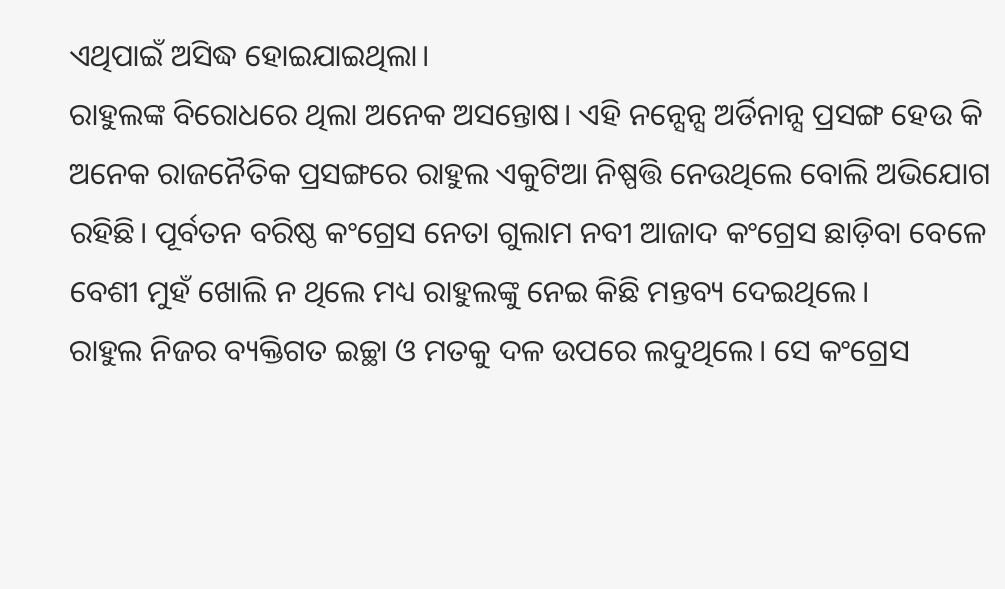ଏଥିପାଇଁ ଅସିଦ୍ଧ ହୋଇଯାଇଥିଲା।
ରାହୁଲଙ୍କ ବିରୋଧରେ ଥିଲା ଅନେକ ଅସନ୍ତୋଷ। ଏହି ନନ୍ସେନ୍ସ ଅର୍ଡିନାନ୍ସ ପ୍ରସଙ୍ଗ ହେଉ କି ଅନେକ ରାଜନୈତିକ ପ୍ରସଙ୍ଗରେ ରାହୁଲ ଏକୁଟିଆ ନିଷ୍ପତ୍ତି ନେଉଥିଲେ ବୋଲି ଅଭିଯୋଗ ରହିଛି। ପୂର୍ବତନ ବରିଷ୍ଠ କଂଗ୍ରେସ ନେତା ଗୁଲାମ ନବୀ ଆଜାଦ କଂଗ୍ରେସ ଛାଡ଼ିବା ବେଳେ ବେଶୀ ମୁହଁ ଖୋଲି ନ ଥିଲେ ମଧ୍ୟ ରାହୁଲଙ୍କୁ ନେଇ କିଛି ମନ୍ତବ୍ୟ ଦେଇଥିଲେ।
ରାହୁଲ ନିଜର ବ୍ୟକ୍ତିଗତ ଇଚ୍ଛା ଓ ମତକୁ ଦଳ ଉପରେ ଲଦୁଥିଲେ। ସେ କଂଗ୍ରେସ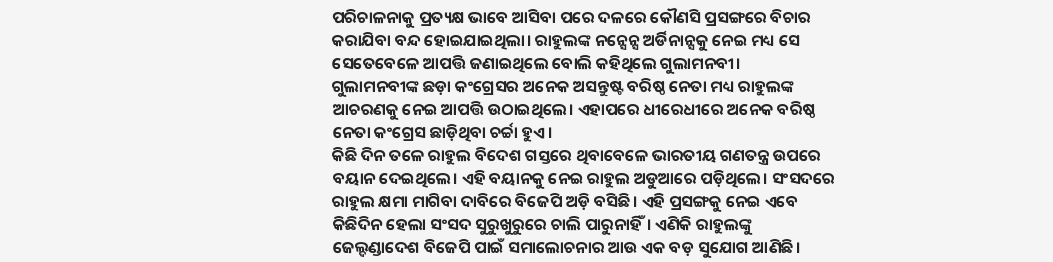ପରିଚାଳନାକୁ ପ୍ରତ୍ୟକ୍ଷ ଭାବେ ଆସିବା ପରେ ଦଳରେ କୌଣସି ପ୍ରସଙ୍ଗରେ ବିଚାର କରାଯିବା ବନ୍ଦ ହୋଇଯାଇଥିଲା। ରାହୁଲଙ୍କ ନନ୍ସେନ୍ସ ଅର୍ଡିନାନ୍ସକୁ ନେଇ ମଧ୍ୟ ସେ ସେତେବେଳେ ଆପତ୍ତି ଜଣାଇଥିଲେ ବୋଲି କହିଥିଲେ ଗୁଲାମନବୀ।
ଗୁଲାମନବୀଙ୍କ ଛଡ଼ା କଂଗ୍ରେସର ଅନେକ ଅସନ୍ତୁଷ୍ଟ ବରିଷ୍ଠ ନେତା ମଧ୍ୟ ରାହୁଲଙ୍କ ଆଚରଣକୁ ନେଇ ଆପତ୍ତି ଉଠାଇଥିଲେ। ଏହାପରେ ଧୀରେଧୀରେ ଅନେକ ବରିଷ୍ଠ ନେତା କଂଗ୍ରେସ ଛାଡ଼ିଥିବା ଚର୍ଚ୍ଚା ହୁଏ।
କିଛି ଦିନ ତଳେ ରାହୁଲ ବିଦେଶ ଗସ୍ତରେ ଥିବାବେଳେ ଭାରତୀୟ ଗଣତନ୍ତ୍ର ଉପରେ ବୟାନ ଦେଇଥିଲେ। ଏହି ବୟାନକୁ ନେଇ ରାହୁଲ ଅଡୁଆରେ ପଡ଼ିଥିଲେ। ସଂସଦରେ ରାହୁଲ କ୍ଷମା ମାଗିବା ଦାବିରେ ବିଜେପି ଅଡ଼ି ବସିଛି। ଏହି ପ୍ରସଙ୍ଗକୁ ନେଇ ଏବେ କିଛିଦିନ ହେଲା ସଂସଦ ସୁରୁଖୁରୁରେ ଚାଲି ପାରୁନାହିଁ। ଏଣିକି ରାହୁଲଙ୍କୁ ଜେଲ୍ଦଣ୍ଡାଦେଶ ବିଜେପି ପାଇଁ ସମାଲୋଚନାର ଆଉ ଏକ ବଡ଼ ସୁଯୋଗ ଆଣିଛି।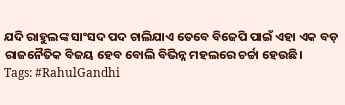ଯଦି ରାହୁଲଙ୍କ ସାଂସଦ ପଦ ଚାଲିଯାଏ ତେବେ ବିଜେପି ପାଇଁ ଏହା ଏକ ବଡ଼ ରାଜନୈତିକ ବିଜୟ ହେବ ବୋଲି ବିଭିନ୍ନ ମହଲରେ ଚର୍ଚ୍ଚା ହେଉଛି।
Tags: #RahulGandhi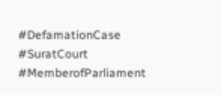#DefamationCase #SuratCourt #MemberofParliament